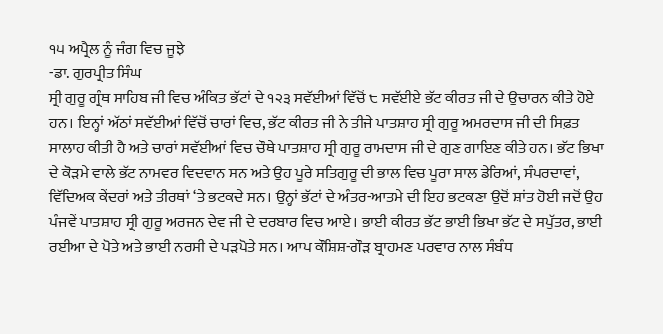੧੫ ਅਪ੍ਰੈਲ ਨੂੰ ਜੰਗ ਵਿਚ ਜੂਝੇ
-ਡਾ. ਗੁਰਪ੍ਰੀਤ ਸਿੰਘ
ਸ੍ਰੀ ਗੁਰੂ ਗ੍ਰੰਥ ਸਾਹਿਬ ਜੀ ਵਿਚ ਅੰਕਿਤ ਭੱਟਾਂ ਦੇ ੧੨੩ ਸਵੱਈਆਂ ਵਿੱਚੋਂ ੮ ਸਵੱਈਏ ਭੱਟ ਕੀਰਤ ਜੀ ਦੇ ਉਚਾਰਨ ਕੀਤੇ ਹੋਏ ਹਨ। ਇਨ੍ਹਾਂ ਅੱਠਾਂ ਸਵੱਈਆਂ ਵਿੱਚੋਂ ਚਾਰਾਂ ਵਿਚ, ਭੱਟ ਕੀਰਤ ਜੀ ਨੇ ਤੀਜੇ ਪਾਤਸ਼ਾਹ ਸ੍ਰੀ ਗੁਰੂ ਅਮਰਦਾਸ ਜੀ ਦੀ ਸਿਫ਼ਤ ਸਾਲਾਹ ਕੀਤੀ ਹੈ ਅਤੇ ਚਾਰਾਂ ਸਵੱਈਆਂ ਵਿਚ ਚੌਥੇ ਪਾਤਸ਼ਾਹ ਸ੍ਰੀ ਗੁਰੂ ਰਾਮਦਾਸ ਜੀ ਦੇ ਗੁਣ ਗਾਇਣ ਕੀਤੇ ਹਨ। ਭੱਟ ਭਿਖਾ ਦੇ ਕੋੜਮੇ ਵਾਲੇ ਭੱਟ ਨਾਮਵਰ ਵਿਦਵਾਨ ਸਨ ਅਤੇ ਉਹ ਪੂਰੇ ਸਤਿਗੁਰੂ ਦੀ ਭਾਲ ਵਿਚ ਪੂਰਾ ਸਾਲ ਡੇਰਿਆਂ, ਸੰਪਰਦਾਵਾਂ, ਵਿੱਦਿਅਕ ਕੇਂਦਰਾਂ ਅਤੇ ਤੀਰਥਾਂ ‘ਤੇ ਭਟਕਦੇ ਸਨ। ਉਨ੍ਹਾਂ ਭੱਟਾਂ ਦੇ ਅੰਤਰ-ਆਤਮੇ ਦੀ ਇਹ ਭਟਕਣਾ ਉਦੋਂ ਸ਼ਾਂਤ ਹੋਈ ਜਦੋਂ ਉਹ ਪੰਜਵੇਂ ਪਾਤਸ਼ਾਹ ਸ੍ਰੀ ਗੁਰੂ ਅਰਜਨ ਦੇਵ ਜੀ ਦੇ ਦਰਬਾਰ ਵਿਚ ਆਏ। ਭਾਈ ਕੀਰਤ ਭੱਟ ਭਾਈ ਭਿਖਾ ਭੱਟ ਦੇ ਸਪੁੱਤਰ, ਭਾਈ ਰਈਆ ਦੇ ਪੋਤੇ ਅਤੇ ਭਾਈ ਨਰਸੀ ਦੇ ਪੜਪੋਤੇ ਸਨ। ਆਪ ਕੌਸ਼ਿਸ਼-ਗੌੜ ਬ੍ਰਾਹਮਣ ਪਰਵਾਰ ਨਾਲ ਸੰਬੰਧ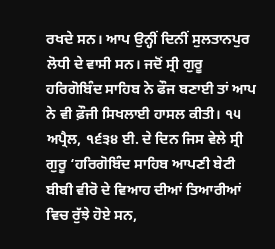ਰਖਦੇ ਸਨ। ਆਪ ਉਨ੍ਹੀਂ ਦਿਨੀਂ ਸੁਲਤਾਨਪੁਰ ਲੋਧੀ ਦੇ ਵਾਸੀ ਸਨ। ਜਦੋਂ ਸ੍ਰੀ ਗੁਰੂ ਹਰਿਗੋਬਿੰਦ ਸਾਹਿਬ ਨੇ ਫੌਜ ਬਣਾਈ ਤਾਂ ਆਪ ਨੇ ਵੀ ਫ਼ੌਜੀ ਸਿਖਲਾਈ ਹਾਸਲ ਕੀਤੀ। ੧੫ ਅਪ੍ਰੈਲ, ੧੬੩੪ ਈ. ਦੇ ਦਿਨ ਜਿਸ ਵੇਲੇ ਸ੍ਰੀ ਗੁਰੂ ‘ਹਰਿਗੋਬਿੰਦ ਸਾਹਿਬ ਆਪਣੀ ਬੇਟੀ ਬੀਬੀ ਵੀਰੋ ਦੇ ਵਿਆਹ ਦੀਆਂ ਤਿਆਰੀਆਂ ਵਿਚ ਰੁੱਝੇ ਹੋਏ ਸਨ,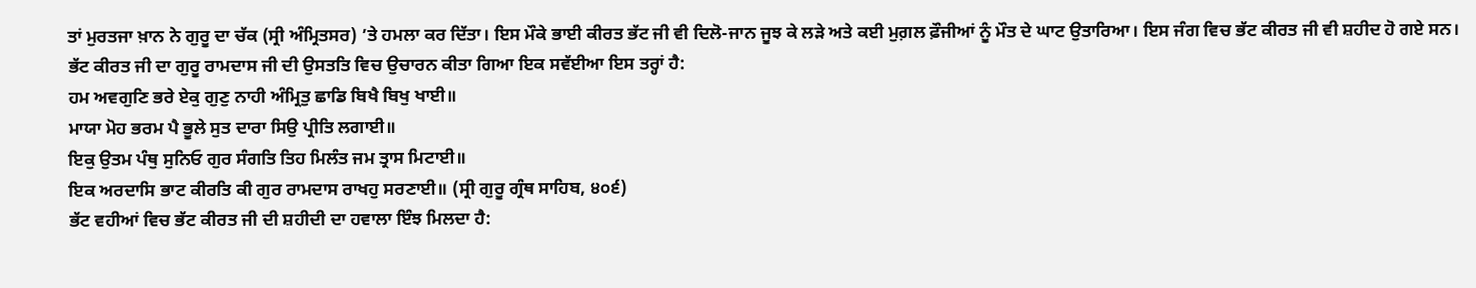ਤਾਂ ਮੁਰਤਜਾ ਖ਼ਾਨ ਨੇ ਗੁਰੂ ਦਾ ਚੱਕ (ਸ੍ਰੀ ਅੰਮ੍ਰਿਤਸਰ) ’ਤੇ ਹਮਲਾ ਕਰ ਦਿੱਤਾ। ਇਸ ਮੌਕੇ ਭਾਈ ਕੀਰਤ ਭੱਟ ਜੀ ਵੀ ਦਿਲੋ-ਜਾਨ ਜੂਝ ਕੇ ਲੜੇ ਅਤੇ ਕਈ ਮੁਗ਼ਲ ਫ਼ੌਜੀਆਂ ਨੂੰ ਮੌਤ ਦੇ ਘਾਟ ਉਤਾਰਿਆ। ਇਸ ਜੰਗ ਵਿਚ ਭੱਟ ਕੀਰਤ ਜੀ ਵੀ ਸ਼ਹੀਦ ਹੋ ਗਏ ਸਨ। ਭੱਟ ਕੀਰਤ ਜੀ ਦਾ ਗੁਰੂ ਰਾਮਦਾਸ ਜੀ ਦੀ ਉਸਤਤਿ ਵਿਚ ਉਚਾਰਨ ਕੀਤਾ ਗਿਆ ਇਕ ਸਵੱਈਆ ਇਸ ਤਰ੍ਹਾਂ ਹੈ:
ਹਮ ਅਵਗੁਣਿ ਭਰੇ ਏਕੁ ਗੁਣੁ ਨਾਹੀ ਅੰਮ੍ਰਿਤੁ ਛਾਡਿ ਬਿਖੈ ਬਿਖੁ ਖਾਈ॥
ਮਾਯਾ ਮੋਹ ਭਰਮ ਪੈ ਭੂਲੇ ਸੁਤ ਦਾਰਾ ਸਿਉ ਪ੍ਰੀਤਿ ਲਗਾਈ॥
ਇਕੁ ਉਤਮ ਪੰਥੁ ਸੁਨਿਓ ਗੁਰ ਸੰਗਤਿ ਤਿਹ ਮਿਲੰਤ ਜਮ ਤ੍ਰਾਸ ਮਿਟਾਈ॥
ਇਕ ਅਰਦਾਸਿ ਭਾਟ ਕੀਰਤਿ ਕੀ ਗੁਰ ਰਾਮਦਾਸ ਰਾਖਹੁ ਸਰਣਾਈ॥ (ਸ੍ਰੀ ਗੁਰੂ ਗ੍ਰੰਥ ਸਾਹਿਬ, ੪੦੬)
ਭੱਟ ਵਹੀਆਂ ਵਿਚ ਭੱਟ ਕੀਰਤ ਜੀ ਦੀ ਸ਼ਹੀਦੀ ਦਾ ਹਵਾਲਾ ਇੰਝ ਮਿਲਦਾ ਹੈ: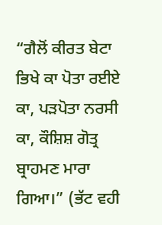“ਗੈਲੋਂ ਕੀਰਤ ਬੇਟਾ ਭਿਖੇ ਕਾ ਪੋਤਾ ਰਈਏ ਕਾ, ਪੜਪੋਤਾ ਨਰਸੀ ਕਾ, ਕੌਸ਼ਿਸ਼ ਗੋਤ੍ਰ ਬ੍ਰਾਹਮਣ ਮਾਰਾ ਗਿਆ।” (ਭੱਟ ਵਹੀ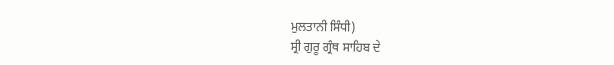ਮੁਲਤਾਨੀ ਸਿੰਧੀ)
ਸ੍ਰੀ ਗੁਰੂ ਗ੍ਰੰਥ ਸਾਹਿਬ ਦੇ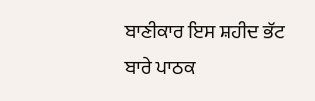ਬਾਣੀਕਾਰ ਇਸ ਸ਼ਹੀਦ ਭੱਟ ਬਾਰੇ ਪਾਠਕ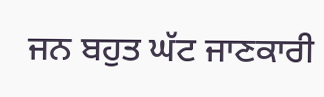ਜਨ ਬਹੁਤ ਘੱਟ ਜਾਣਕਾਰੀ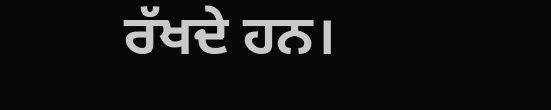ਰੱਖਦੇ ਹਨ।